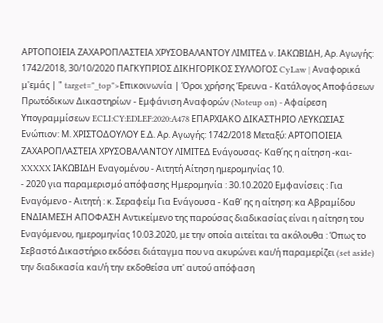ΑΡΤΟΠΟΙΕΙΑ ΖΑΧΑΡΟΠΛΑΣΤΕΙΑ ΧΡΥΣΟΒΑΛΑΝΤΟΥ ΛΙΜΙΤΕΔ ν. ΙΑΚΩΒΙΔΗ, Αρ. Αγωγής: 1742/2018, 30/10/2020 ΠΑΓΚΥΠΡΙΟΣ ΔΙΚΗΓΟΡΙΚΟΣ ΣΥΛΛΟΓΟΣ CyLaw | Αναφορικά μ'εμάς | " target="_top">Επικοινωνία | Όροι χρήσης Έρευνα - Κατάλογος Αποφάσεων Πρωτόδικων Δικαστηρίων - Εμφάνιση Αναφορών (Noteup on) - Αφαίρεση Υπογραμμίσεων ECLI:CY:EDLEF:2020:A478 ΕΠΑΡΧΙΑΚΟ ΔΙΚΑΣΤΗΡΙΟ ΛΕΥΚΩΣΙΑΣ Ενώπιον: Μ. ΧΡΙΣΤΟΔΟΥΛΟΥ Ε.Δ. Αρ. Αγωγής: 1742/2018 Μεταξύ: ΑΡΤΟΠΟΙΕΙΑ ΖΑΧΑΡΟΠΛΑΣΤΕΙΑ ΧΡΥΣΟΒΑΛΑΝΤΟΥ ΛΙΜΙΤΕΔ Ενάγουσας- Καθ΄ης η αίτηση -και- XXXXX ΙΑΚΩΒΙΔΗ Εναγομένου - Αιτητή Αίτηση ημερομηνίας 10.
- 2020 για παραμερισμό απόφασης Ημερομηνία : 30.10.2020 Εμφανίσεις : Για Εναγόμενο - Αιτητή : κ. Σεραφείμ Για Ενάγουσα - Καθ' ης η αίτηση: κα Αβραμίδου ΕΝΔΙΑΜΕΣΗ ΑΠΟΦΑΣΗ Αντικείμενο της παρούσας διαδικασίας είναι η αίτηση του Εναγόμενου, ημερομηνίας 10.03.2020, με την οποία αιτείται τα ακόλουθα : Όπως το Σεβαστό Δικαστήριο εκδόσει διάταγμα που να ακυρώνει και/ή παραμερίζει (set aside) την διαδικασία και/ή την εκδοθείσα υπ' αυτού απόφαση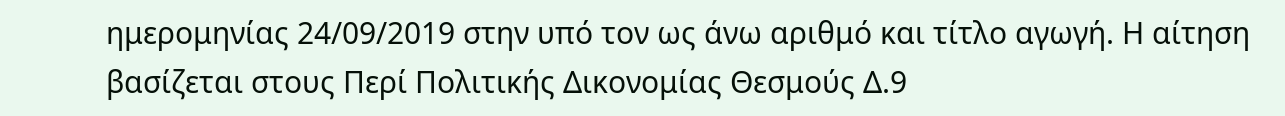ημερομηνίας 24/09/2019 στην υπό τον ως άνω αριθμό και τίτλο αγωγή. Η αίτηση βασίζεται στους Περί Πολιτικής Δικονομίας Θεσμούς Δ.9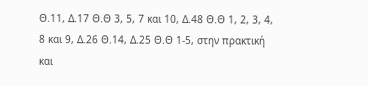Θ.11, Δ.17 Θ.Θ 3, 5, 7 και 10, Δ.48 Θ.Θ 1, 2, 3, 4, 8 και 9, Δ.26 Θ.14, Δ.25 Θ.Θ 1-5, στην πρακτική και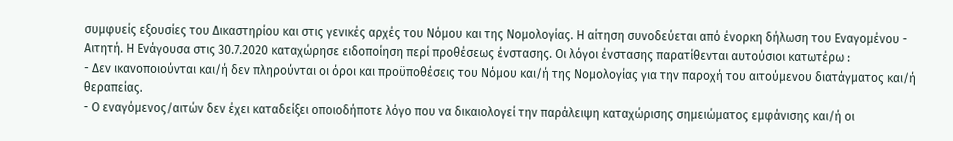συμφυείς εξουσίες του Δικαστηρίου και στις γενικές αρχές του Νόμου και της Νομολογίας. Η αίτηση συνοδεύεται από ένορκη δήλωση του Εναγομένου - Αιτητή. Η Ενάγουσα στις 30.7.2020 καταχώρησε ειδοποίηση περί προθέσεως ένστασης. Οι λόγοι ένστασης παρατίθενται αυτούσιοι κατωτέρω :
- Δεν ικανοποιούνται και/ή δεν πληρούνται οι όροι και προϋποθέσεις του Νόμου και/ή της Νομολογίας για την παροχή του αιτούμενου διατάγματος και/ή θεραπείας.
- Ο εναγόμενος/αιτών δεν έχει καταδείξει οποιοδήποτε λόγο που να δικαιολογεί την παράλειψη καταχώρισης σημειώματος εμφάνισης και/ή οι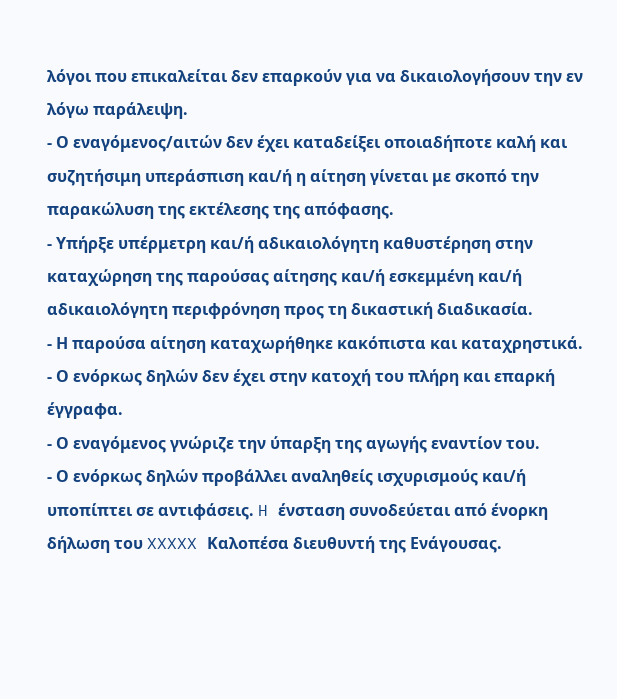λόγοι που επικαλείται δεν επαρκούν για να δικαιολογήσουν την εν λόγω παράλειψη.
- Ο εναγόμενος/αιτών δεν έχει καταδείξει οποιαδήποτε καλή και συζητήσιμη υπεράσπιση και/ή η αίτηση γίνεται με σκοπό την παρακώλυση της εκτέλεσης της απόφασης.
- Υπήρξε υπέρμετρη και/ή αδικαιολόγητη καθυστέρηση στην καταχώρηση της παρούσας αίτησης και/ή εσκεμμένη και/ή αδικαιολόγητη περιφρόνηση προς τη δικαστική διαδικασία.
- Η παρούσα αίτηση καταχωρήθηκε κακόπιστα και καταχρηστικά.
- Ο ενόρκως δηλών δεν έχει στην κατοχή του πλήρη και επαρκή έγγραφα.
- Ο εναγόμενος γνώριζε την ύπαρξη της αγωγής εναντίον του.
- Ο ενόρκως δηλών προβάλλει αναληθείς ισχυρισμούς και/ή υποπίπτει σε αντιφάσεις. H ένσταση συνοδεύεται από ένορκη δήλωση του XXXXX Καλοπέσα διευθυντή της Ενάγουσας.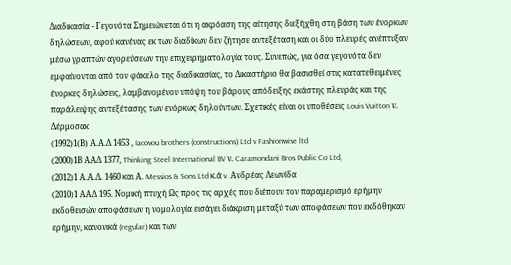Διαδικασία - Γεγονότα Σημειώνεται ότι η ακρόαση της αίτησης διεξήχθη στη βάση των ένορκων δηλώσεων, αφού κανένας εκ των διαδίκων δεν ζήτησε αντεξέταση και οι δύο πλευρές ανέπτυξαν μέσω γραπτών αγορεύσεων την επιχειρηματολογία τους. Συνεπώς, για όσα γεγονότα δεν εμφαίνονται από τον φάκελο της διαδικασίας, το Δικαστήριο θα βασισθεί στις κατατεθειμένες ένορκες δηλώσεις, λαμβανομένου υπόψη του βάρους απόδειξης εκάστης πλευράς και της παράλειψης αντεξέτασης των ενόρκως δηλούντων. Σχετικές είναι οι υποθέσεις Louis Vuitton ν. Δέρμοσακ
(1992)1(Β) Α.Α.Δ 1453 , Iacovou brothers (constructions) Ltd v Fashionwise ltd
(2000)1Β ΑΑΔ 1377, Thinking Steel International BV ν. Caramondani Bros Public Co Ltd,
(2012)1 Α.Α.Δ. 1460 και Α. Messios & Sons Ltd κ.ά v. Ανδρέας Λεωνίδα
(2010)1 ΑΑΔ 195. Νομική πτυχή Ως προς τις αρχές που διέπουν τον παραμερισμό ερήμην εκδοθεισών αποφάσεων η νομολογία εισάγει διάκριση μεταξύ των αποφάσεων που εκδόθηκαν ερήμην, κανονικά (regular) και των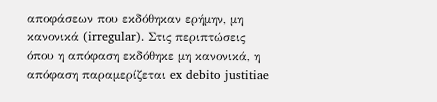αποφάσεων που εκδόθηκαν ερήμην, μη κανονικά (irregular). Στις περιπτώσεις όπου η απόφαση εκδόθηκε μη κανονικά, η απόφαση παραμερίζεται ex debito justitiae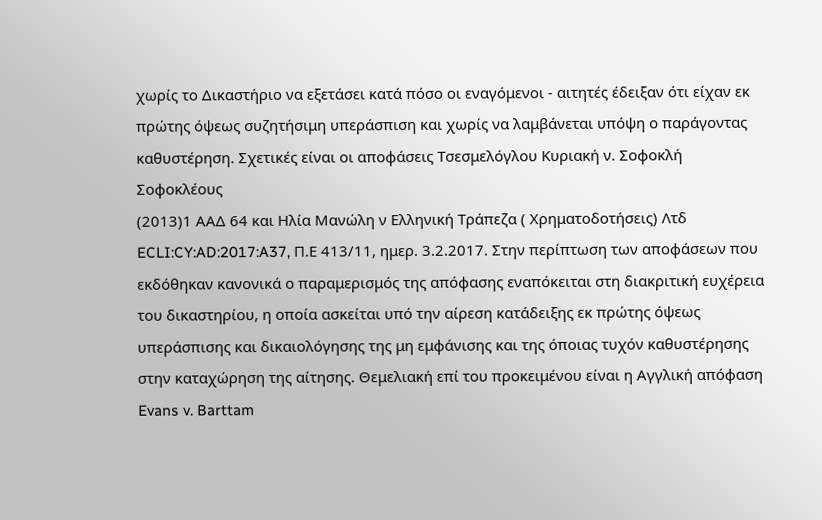χωρίς το Δικαστήριο να εξετάσει κατά πόσο οι εναγόμενοι - αιτητές έδειξαν ότι είχαν εκ πρώτης όψεως συζητήσιμη υπεράσπιση και χωρίς να λαμβάνεται υπόψη ο παράγοντας καθυστέρηση. Σχετικές είναι οι αποφάσεις Τσεσμελόγλου Κυριακή ν. Σοφοκλή Σοφοκλέους
(2013)1 ΑΑΔ 64 και Ηλία Μανώλη ν Ελληνική Τράπεζα ( Χρηματοδοτήσεις) Λτδ ECLI:CY:AD:2017:A37, Π.Ε 413/11, ημερ. 3.2.2017. Στην περίπτωση των αποφάσεων που εκδόθηκαν κανονικά ο παραμερισμός της απόφασης εναπόκειται στη διακριτική ευχέρεια του δικαστηρίου, η οποία ασκείται υπό την αίρεση κατάδειξης εκ πρώτης όψεως υπεράσπισης και δικαιολόγησης της μη εμφάνισης και της όποιας τυχόν καθυστέρησης στην καταχώρηση της αίτησης. Θεμελιακή επί του προκειμένου είναι η Αγγλική απόφαση Evans v. Barttam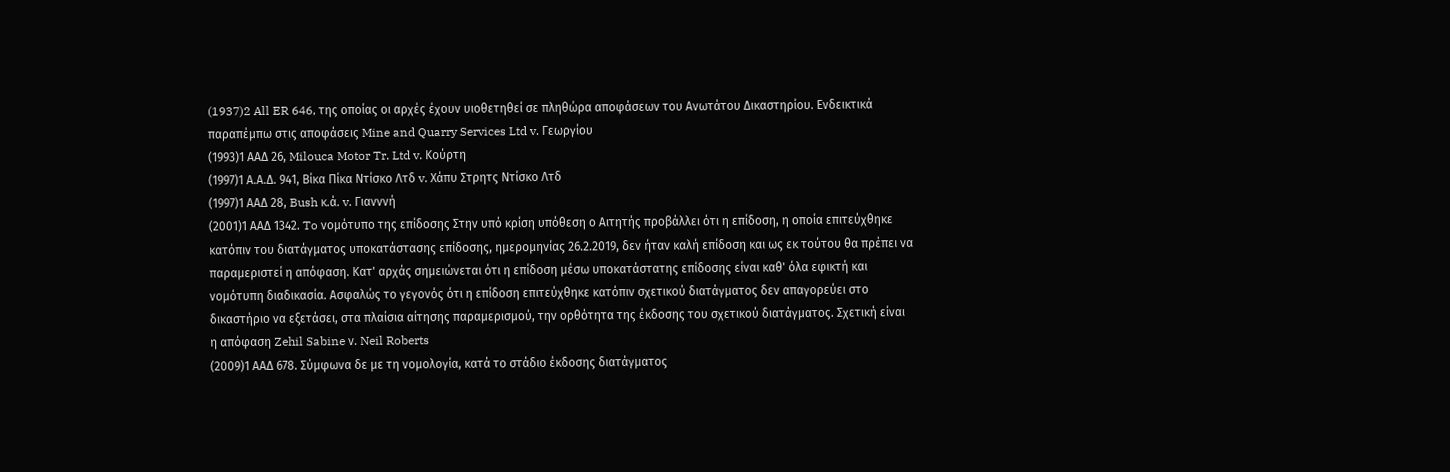(1937)2 All ER 646, της οποίας οι αρχές έχουν υιοθετηθεί σε πληθώρα αποφάσεων του Ανωτάτου Δικαστηρίου. Ενδεικτικά παραπέμπω στις αποφάσεις Mine and Quarry Services Ltd v. Γεωργίου
(1993)1 ΑΑΔ 26, Milouca Motor Tr. Ltd v. Κούρτη
(1997)1 Α.Α.Δ. 941, Βίκα Πίκα Ντίσκο Λτδ v. Χάπυ Στρητς Ντίσκο Λτδ
(1997)1 ΑΑΔ 28, Bush κ.ά. v. Γιανννή
(2001)1 ΑΑΔ 1342. To νομότυπο της επίδοσης Στην υπό κρίση υπόθεση ο Αιτητής προβάλλει ότι η επίδοση, η οποία επιτεύχθηκε κατόπιν του διατάγματος υποκατάστασης επίδοσης, ημερομηνίας 26.2.2019, δεν ήταν καλή επίδοση και ως εκ τούτου θα πρέπει να παραμεριστεί η απόφαση. Κατ' αρχάς σημειώνεται ότι η επίδοση μέσω υποκατάστατης επίδοσης είναι καθ' όλα εφικτή και νομότυπη διαδικασία. Ασφαλώς το γεγονός ότι η επίδοση επιτεύχθηκε κατόπιν σχετικού διατάγματος δεν απαγορεύει στο δικαστήριο να εξετάσει, στα πλαίσια αίτησης παραμερισμού, την ορθότητα της έκδοσης του σχετικού διατάγματος. Σχετική είναι η απόφαση Zehil Sabine ν. Neil Roberts
(2009)1 ΑΑΔ 678. Σύμφωνα δε με τη νομολογία, κατά το στάδιο έκδοσης διατάγματος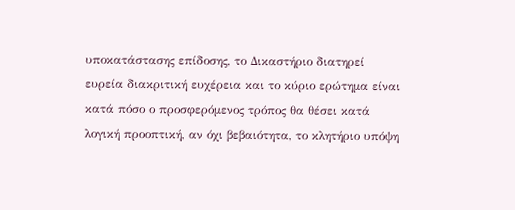υποκατάστασης επίδοσης, το Δικαστήριο διατηρεί ευρεία διακριτική ευχέρεια και το κύριο ερώτημα είναι κατά πόσο ο προσφερόμενος τρόπος θα θέσει κατά λογική προοπτική, αν όχι βεβαιότητα, το κλητήριο υπόψη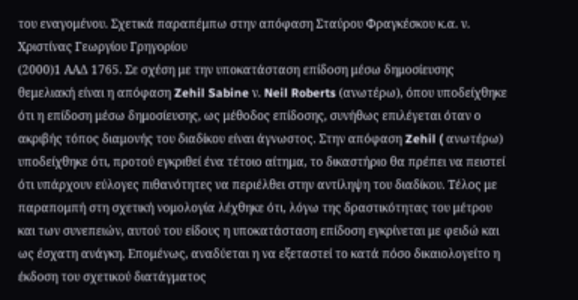του εναγομένου. Σχετικά παραπέμπω στην απόφαση Σταύρου Φραγκέσκου κ.α. ν. Χριστίνας Γεωργίου Γρηγορίου
(2000)1 ΑΑΔ 1765. Σε σχέση με την υποκατάσταση επίδοση μέσω δημοσίευσης θεμελιακή είναι η απόφαση Zehil Sabine ν. Neil Roberts (ανωτέρω), όπου υποδείχθηκε ότι η επίδοση μέσω δημοσίευσης, ως μέθοδος επίδοσης, συνήθως επιλέγεται όταν ο ακριβής τόπος διαμονής του διαδίκου είναι άγνωστος. Στην απόφαση Zehil ( ανωτέρω) υποδείχθηκε ότι, προτού εγκριθεί ένα τέτοιο αίτημα, το δικαστήριο θα πρέπει να πειστεί ότι υπάρχουν εύλογες πιθανότητες να περιέλθει στην αντίληψη του διαδίκου. Τέλος με παραπομπή στη σχετική νομολογία λέχθηκε ότι, λόγω της δραστικότητας του μέτρου και των συνεπειών, αυτού του είδους η υποκατάσταση επίδοση εγκρίνεται με φειδώ και ως έσχατη ανάγκη. Επομένως, αναδύεται η να εξεταστεί το κατά πόσο δικαιολογείτο η έκδοση του σχετικού διατάγματος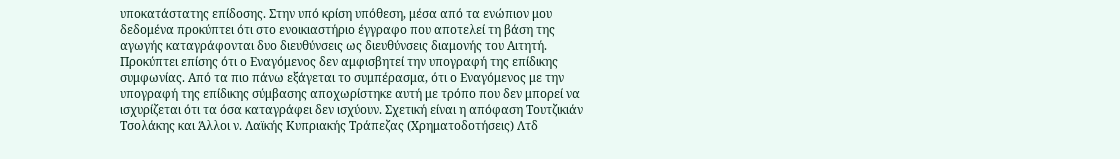υποκατάστατης επίδοσης. Στην υπό κρίση υπόθεση, μέσα από τα ενώπιον μου δεδομένα προκύπτει ότι στο ενοικιαστήριο έγγραφο που αποτελεί τη βάση της αγωγής καταγράφονται δυο διευθύνσεις ως διευθύνσεις διαμονής του Αιτητή. Προκύπτει επίσης ότι ο Εναγόμενος δεν αμφισβητεί την υπογραφή της επίδικης συμφωνίας. Από τα πιο πάνω εξάγεται το συμπέρασμα, ότι ο Εναγόμενος με την υπογραφή της επίδικης σύμβασης αποχωρίστηκε αυτή με τρόπο που δεν μπορεί να ισχυρίζεται ότι τα όσα καταγράφει δεν ισχύουν. Σχετική είναι η απόφαση Τουτζικιάν Τσολάκης και Άλλοι ν. Λαϊκής Κυπριακής Τράπεζας (Χρηματοδοτήσεις) Λτδ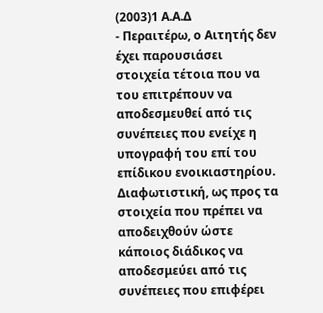(2003)1 Α.Α.Δ
- Περαιτέρω, ο Αιτητής δεν έχει παρουσιάσει στοιχεία τέτοια που να του επιτρέπουν να αποδεσμευθεί από τις συνέπειες που ενείχε η υπογραφή του επί του επίδικου ενοικιαστηρίου. Διαφωτιστική, ως προς τα στοιχεία που πρέπει να αποδειχθούν ώστε κάποιος διάδικος να αποδεσμεύει από τις συνέπειες που επιφέρει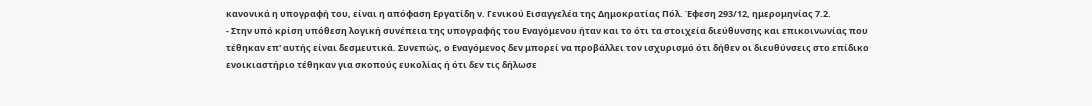κανονικά η υπογραφή του, είναι η απόφαση Εργατίδη ν. Γενικού Εισαγγελέα της Δημοκρατίας Πόλ. Έφεση 293/12, ημερομηνίας 7.2.
- Στην υπό κρίση υπόθεση λογική συνέπεια της υπογραφής του Εναγόμενου ήταν και το ότι τα στοιχεία διεύθυνσης και επικοινωνίας που τέθηκαν επ' αυτής είναι δεσμευτικά. Συνεπώς, ο Εναγόμενος δεν μπορεί να προβάλλει τον ισχυρισμό ότι δήθεν οι διευθύνσεις στο επίδικο ενοικιαστήριο τέθηκαν για σκοπούς ευκολίας ή ότι δεν τις δήλωσε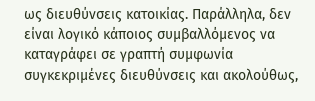ως διευθύνσεις κατοικίας. Παράλληλα, δεν είναι λογικό κάποιος συμβαλλόμενος να καταγράφει σε γραπτή συμφωνία συγκεκριμένες διευθύνσεις και ακολούθως,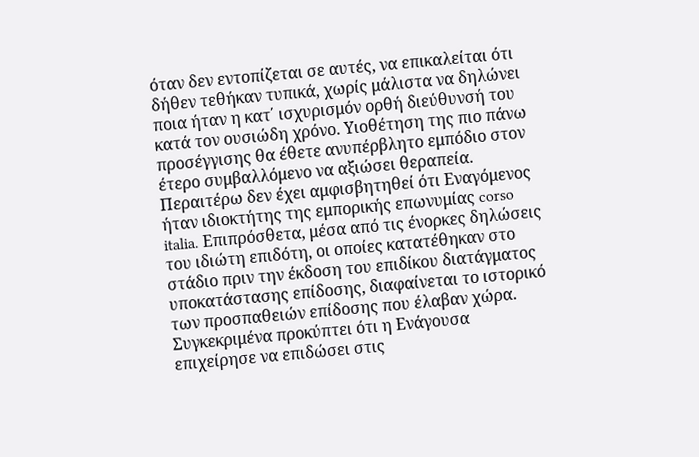όταν δεν εντοπίζεται σε αυτές, να επικαλείται ότι δήθεν τεθήκαν τυπικά, χωρίς μάλιστα να δηλώνει ποια ήταν η κατ΄ ισχυρισμόν ορθή διεύθυνσή του κατά τον ουσιώδη χρόνο. Υιοθέτηση της πιο πάνω προσέγγισης θα έθετε ανυπέρβλητο εμπόδιο στον έτερο συμβαλλόμενο να αξιώσει θεραπεία. Περαιτέρω δεν έχει αμφισβητηθεί ότι Εναγόμενος ήταν ιδιοκτήτης της εμπορικής επωνυμίας corso italia. Επιπρόσθετα, μέσα από τις ένορκες δηλώσεις του ιδιώτη επιδότη, οι οποίες κατατέθηκαν στο στάδιο πριν την έκδοση του επιδίκου διατάγματος υποκατάστασης επίδοσης, διαφαίνεται το ιστορικό των προσπαθειών επίδοσης που έλαβαν χώρα. Συγκεκριμένα προκύπτει ότι η Ενάγουσα επιχείρησε να επιδώσει στις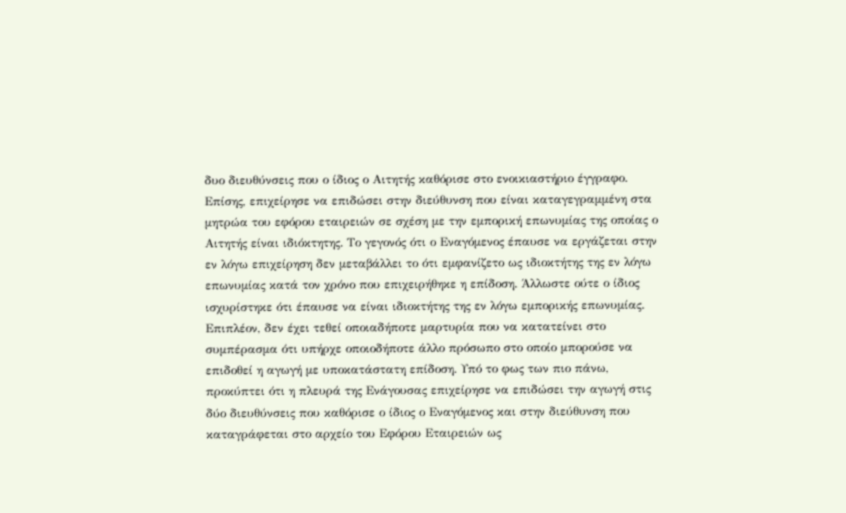δυο διευθύνσεις που ο ίδιος ο Αιτητής καθόρισε στο ενοικιαστήριο έγγραφο. Επίσης, επιχείρησε να επιδώσει στην διεύθυνση που είναι καταγεγραμμένη στα μητρώα του εφόρου εταιρειών σε σχέση με την εμπορική επωνυμίας της οποίας ο Αιτητής είναι ιδιόκτητης. Το γεγονός ότι ο Εναγόμενος έπαυσε να εργάζεται στην εν λόγω επιχείρηση δεν μεταβάλλει το ότι εμφανίζετο ως ιδιοκτήτης της εν λόγω επωνυμίας κατά τον χρόνο που επιχειρήθηκε η επίδοση. Άλλωστε ούτε ο ίδιος ισχυρίστηκε ότι έπαυσε να είναι ιδιοκτήτης της εν λόγω εμπορικής επωνυμίας. Επιπλέον, δεν έχει τεθεί οποιαδήποτε μαρτυρία που να κατατείνει στο συμπέρασμα ότι υπήρχε οποιοδήποτε άλλο πρόσωπο στο οποίο μπορούσε να επιδοθεί η αγωγή με υποκατάστατη επίδοση. Υπό το φως των πιο πάνω, προκύπτει ότι η πλευρά της Ενάγουσας επιχείρησε να επιδώσει την αγωγή στις δύο διευθύνσεις που καθόρισε ο ίδιος ο Εναγόμενος και στην διεύθυνση που καταγράφεται στο αρχείο του Εφόρου Εταιρειών ως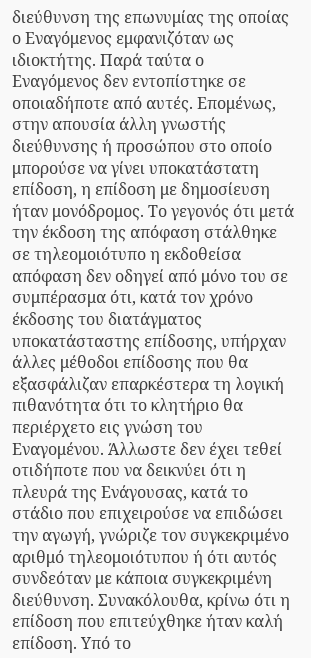διεύθυνση της επωνυμίας της οποίας ο Εναγόμενος εμφανιζόταν ως ιδιοκτήτης. Παρά ταύτα ο Εναγόμενος δεν εντοπίστηκε σε οποιαδήποτε από αυτές. Επομένως, στην απουσία άλλη γνωστής διεύθυνσης ή προσώπου στο οποίο μπορούσε να γίνει υποκατάστατη επίδοση, η επίδοση με δημοσίευση ήταν μονόδρομος. Το γεγονός ότι μετά την έκδοση της απόφαση στάλθηκε σε τηλεομοιότυπο η εκδοθείσα απόφαση δεν οδηγεί από μόνο του σε συμπέρασμα ότι, κατά τον χρόνο έκδοσης του διατάγματος υποκατάσταστης επίδοσης, υπήρχαν άλλες μέθοδοι επίδοσης που θα εξασφάλιζαν επαρκέστερα τη λογική πιθανότητα ότι το κλητήριο θα περιέρχετο εις γνώση του Εναγομένου. Άλλωστε δεν έχει τεθεί οτιδήποτε που να δεικνύει ότι η πλευρά της Ενάγουσας, κατά το στάδιο που επιχειρούσε να επιδώσει την αγωγή, γνώριζε τον συγκεκριμένο αριθμό τηλεομοιότυπου ή ότι αυτός συνδεόταν με κάποια συγκεκριμένη διεύθυνση. Συνακόλουθα, κρίνω ότι η επίδοση που επιτεύχθηκε ήταν καλή επίδοση. Υπό το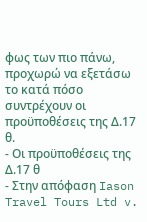φως των πιο πάνω, προχωρώ να εξετάσω το κατά πόσο συντρέχουν οι προϋποθέσεις της Δ.17 θ.
- Οι προϋποθέσεις της Δ.17 θ
- Στην απόφαση Iason Travel Tours Ltd v.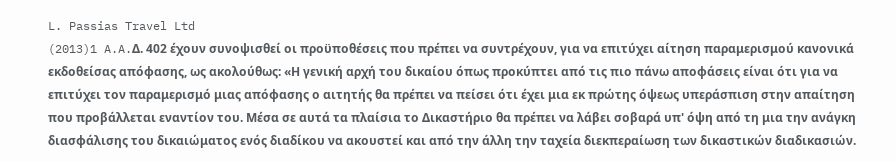L. Passias Travel Ltd
(2013)1 A.A.Δ. 402 έχουν συνοψισθεί οι προϋποθέσεις που πρέπει να συντρέχουν, για να επιτύχει αίτηση παραμερισμού κανονικά εκδοθείσας απόφασης, ως ακολούθως: «Η γενική αρχή του δικαίου όπως προκύπτει από τις πιο πάνω αποφάσεις είναι ότι για να επιτύχει τον παραμερισμό μιας απόφασης ο αιτητής θα πρέπει να πείσει ότι έχει μια εκ πρώτης όψεως υπεράσπιση στην απαίτηση που προβάλλεται εναντίον του. Μέσα σε αυτά τα πλαίσια το Δικαστήριο θα πρέπει να λάβει σοβαρά υπ' όψη από τη μια την ανάγκη διασφάλισης του δικαιώματος ενός διαδίκου να ακουστεί και από την άλλη την ταχεία διεκπεραίωση των δικαστικών διαδικασιών.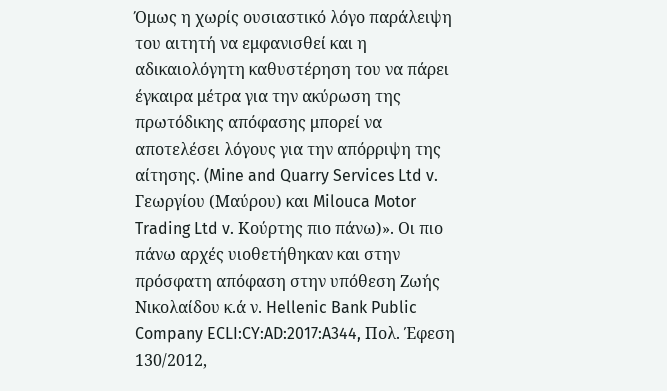Όμως η χωρίς ουσιαστικό λόγο παράλειψη του αιτητή να εμφανισθεί και η αδικαιολόγητη καθυστέρηση του να πάρει έγκαιρα μέτρα για την ακύρωση της πρωτόδικης απόφασης μπορεί να αποτελέσει λόγους για την απόρριψη της αίτησης. (Mine and Quarry Services Ltd v. Γεωργίου (Μαύρου) και Milouca Motor Trading Ltd v. Κούρτης πιο πάνω)». Οι πιο πάνω αρχές υιοθετήθηκαν και στην πρόσφατη απόφαση στην υπόθεση Ζωής Νικολαίδου κ.ά ν. Hellenic Bank Public Company ECLI:CY:AD:2017:A344, Πολ. Έφεση 130/2012,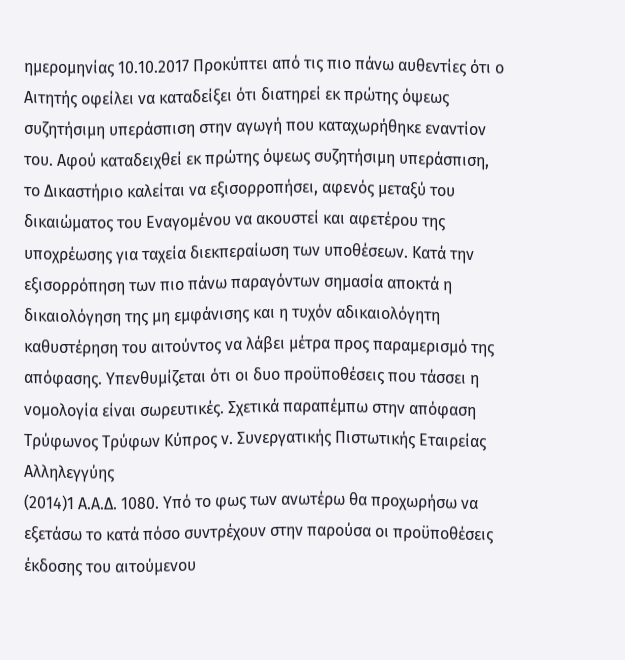ημερομηνίας 10.10.2017 Προκύπτει από τις πιο πάνω αυθεντίες ότι ο Αιτητής οφείλει να καταδείξει ότι διατηρεί εκ πρώτης όψεως συζητήσιμη υπεράσπιση στην αγωγή που καταχωρήθηκε εναντίον του. Αφού καταδειχθεί εκ πρώτης όψεως συζητήσιμη υπεράσπιση, το Δικαστήριο καλείται να εξισορροπήσει, αφενός μεταξύ του δικαιώματος του Εναγομένου να ακουστεί και αφετέρου της υποχρέωσης για ταχεία διεκπεραίωση των υποθέσεων. Κατά την εξισορρόπηση των πιο πάνω παραγόντων σημασία αποκτά η δικαιολόγηση της μη εμφάνισης και η τυχόν αδικαιολόγητη καθυστέρηση του αιτούντος να λάβει μέτρα προς παραμερισμό της απόφασης. Υπενθυμίζεται ότι οι δυο προϋποθέσεις που τάσσει η νομολογία είναι σωρευτικές. Σχετικά παραπέμπω στην απόφαση Τρύφωνος Τρύφων Κύπρος ν. Συνεργατικής Πιστωτικής Εταιρείας Αλληλεγγύης
(2014)1 Α.Α.Δ. 1080. Υπό το φως των ανωτέρω θα προχωρήσω να εξετάσω το κατά πόσο συντρέχουν στην παρούσα οι προϋποθέσεις έκδοσης του αιτούμενου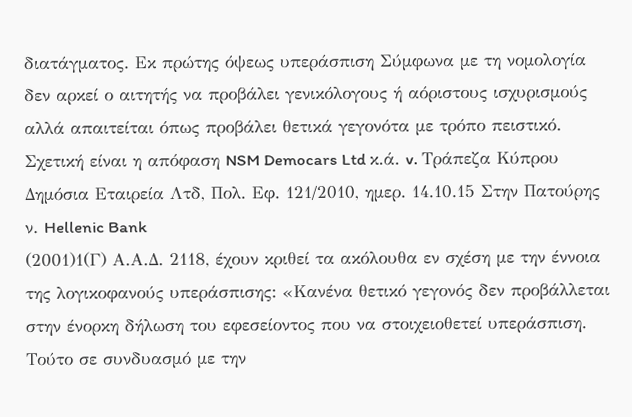διατάγματος. Εκ πρώτης όψεως υπεράσπιση Σύμφωνα με τη νομολογία δεν αρκεί ο αιτητής να προβάλει γενικόλογους ή αόριστους ισχυρισμούς αλλά απαιτείται όπως προβάλει θετικά γεγονότα με τρόπο πειστικό. Σχετική είναι η απόφαση NSM Democars Ltd κ.ά. v. Τράπεζα Κύπρου Δημόσια Εταιρεία Λτδ, Πολ. Εφ. 121/2010, ημερ. 14.10.15 Στην Πατούρης ν. Hellenic Bank
(2001)1(Γ) Α.Α.Δ. 2118, έχουν κριθεί τα ακόλουθα εν σχέση με την έννοια της λογικοφανούς υπεράσπισης: «Κανένα θετικό γεγονός δεν προβάλλεται στην ένορκη δήλωση του εφεσείοντος που να στοιχειοθετεί υπεράσπιση. Τούτο σε συνδυασμό με την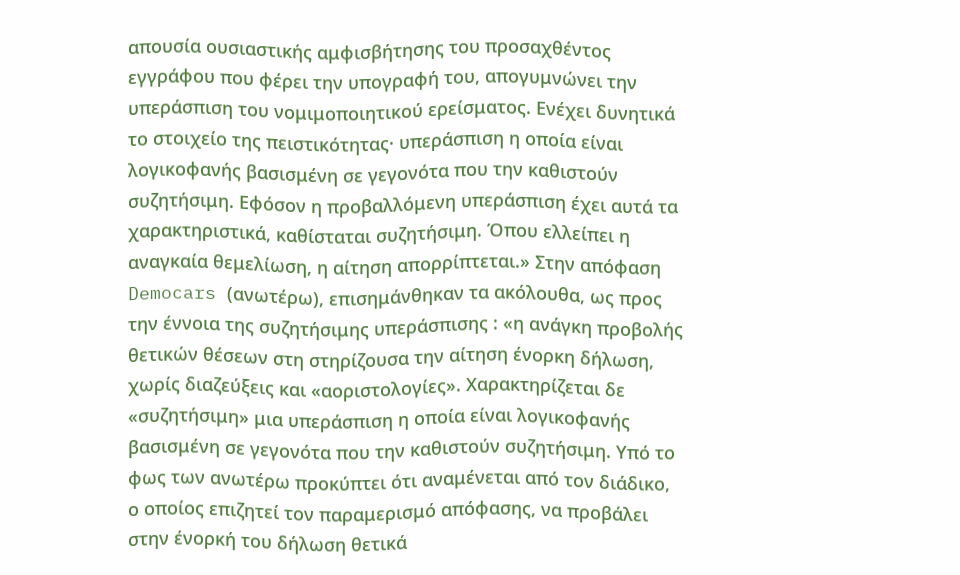απουσία ουσιαστικής αμφισβήτησης του προσαχθέντος εγγράφου που φέρει την υπογραφή του, απογυμνώνει την υπεράσπιση του νομιμοποιητικού ερείσματος. Ενέχει δυνητικά το στοιχείο της πειστικότητας· υπεράσπιση η οποία είναι λογικοφανής βασισμένη σε γεγονότα που την καθιστούν συζητήσιμη. Εφόσον η προβαλλόμενη υπεράσπιση έχει αυτά τα χαρακτηριστικά, καθίσταται συζητήσιμη. Όπου ελλείπει η αναγκαία θεμελίωση, η αίτηση απορρίπτεται.» Στην απόφαση Democars (ανωτέρω), επισημάνθηκαν τα ακόλουθα, ως προς την έννοια της συζητήσιμης υπεράσπισης : «η ανάγκη προβολής θετικών θέσεων στη στηρίζουσα την αίτηση ένορκη δήλωση, χωρίς διαζεύξεις και «αοριστολογίες». Χαρακτηρίζεται δε «συζητήσιμη» μια υπεράσπιση η οποία είναι λογικοφανής βασισμένη σε γεγονότα που την καθιστούν συζητήσιμη. Υπό το φως των ανωτέρω προκύπτει ότι αναμένεται από τον διάδικο, ο οποίος επιζητεί τον παραμερισμό απόφασης, να προβάλει στην ένορκή του δήλωση θετικά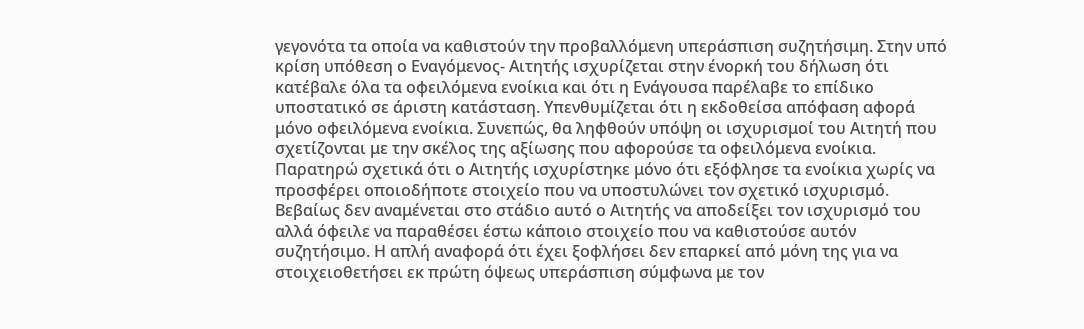γεγονότα τα οποία να καθιστούν την προβαλλόμενη υπεράσπιση συζητήσιμη. Στην υπό κρίση υπόθεση ο Εναγόμενος- Αιτητής ισχυρίζεται στην ένορκή του δήλωση ότι κατέβαλε όλα τα οφειλόμενα ενοίκια και ότι η Ενάγουσα παρέλαβε το επίδικο υποστατικό σε άριστη κατάσταση. Υπενθυμίζεται ότι η εκδοθείσα απόφαση αφορά μόνο οφειλόμενα ενοίκια. Συνεπώς, θα ληφθούν υπόψη οι ισχυρισμοί του Αιτητή που σχετίζονται με την σκέλος της αξίωσης που αφορούσε τα οφειλόμενα ενοίκια. Παρατηρώ σχετικά ότι ο Αιτητής ισχυρίστηκε μόνο ότι εξόφλησε τα ενοίκια χωρίς να προσφέρει οποιοδήποτε στοιχείο που να υποστυλώνει τον σχετικό ισχυρισμό. Βεβαίως δεν αναμένεται στο στάδιο αυτό ο Αιτητής να αποδείξει τον ισχυρισμό του αλλά όφειλε να παραθέσει έστω κάποιο στοιχείο που να καθιστούσε αυτόν συζητήσιμο. Η απλή αναφορά ότι έχει ξοφλήσει δεν επαρκεί από μόνη της για να στοιχειοθετήσει εκ πρώτη όψεως υπεράσπιση σύμφωνα με τον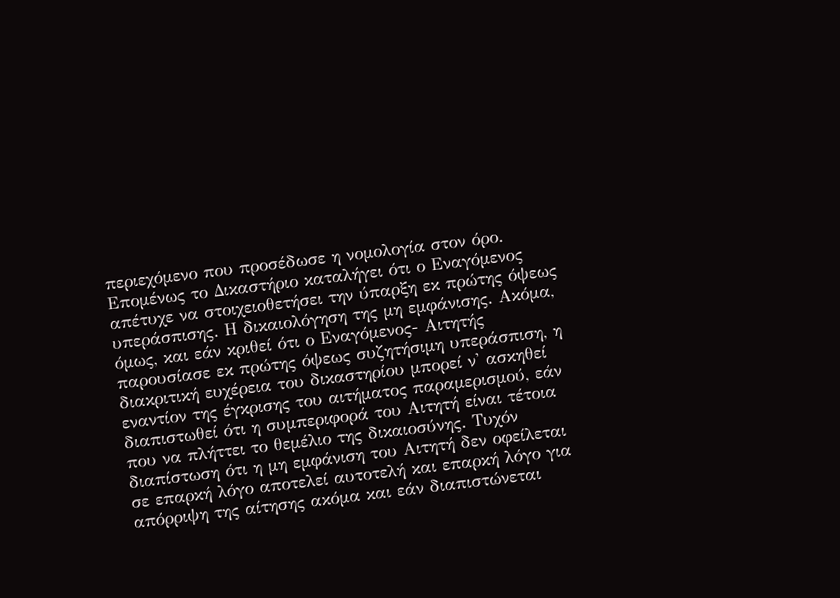περιεχόμενο που προσέδωσε η νομολογία στον όρο. Επομένως το Δικαστήριο καταλήγει ότι ο Εναγόμενος απέτυχε να στοιχειοθετήσει την ύπαρξη εκ πρώτης όψεως υπεράσπισης. Η δικαιολόγηση της μη εμφάνισης. Ακόμα, όμως, και εάν κριθεί ότι ο Εναγόμενος- Αιτητής παρουσίασε εκ πρώτης όψεως συζητήσιμη υπεράσπιση, η διακριτική ευχέρεια του δικαστηρίου μπορεί ν' ασκηθεί εναντίον της έγκρισης του αιτήματος παραμερισμού, εάν διαπιστωθεί ότι η συμπεριφορά του Αιτητή είναι τέτοια που να πλήττει το θεμέλιο της δικαιοσύνης. Τυχόν διαπίστωση ότι η μη εμφάνιση του Αιτητή δεν οφείλεται σε επαρκή λόγο αποτελεί αυτοτελή και επαρκή λόγο για απόρριψη της αίτησης ακόμα και εάν διαπιστώνεται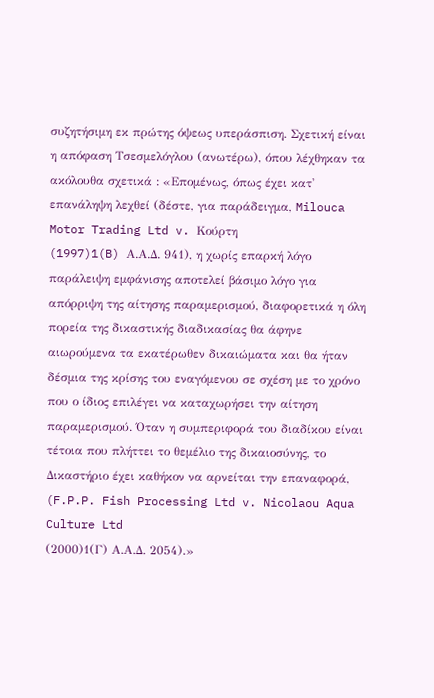συζητήσιμη εκ πρώτης όψεως υπεράσπιση. Σχετική είναι η απόφαση Τσεσμελόγλου (ανωτέρω), όπου λέχθηκαν τα ακόλουθα σχετικά : «Επομένως, όπως έχει κατ' επανάληψη λεχθεί (δέστε, για παράδειγμα, Milouca Motor Trading Ltd v. Κούρτη
(1997)1(B) Α.Α.Δ. 941), η χωρίς επαρκή λόγο παράλειψη εμφάνισης αποτελεί βάσιμο λόγο για απόρριψη της αίτησης παραμερισμού, διαφορετικά η όλη πορεία της δικαστικής διαδικασίας θα άφηνε αιωρούμενα τα εκατέρωθεν δικαιώματα και θα ήταν δέσμια της κρίσης του εναγόμενου σε σχέση με το χρόνο που ο ίδιος επιλέγει να καταχωρήσει την αίτηση παραμερισμού. Όταν η συμπεριφορά του διαδίκου είναι τέτοια που πλήττει το θεμέλιο της δικαιοσύνης, το Δικαστήριο έχει καθήκον να αρνείται την επαναφορά, (F.P.P. Fish Processing Ltd v. Nicolaou Aqua Culture Ltd
(2000)1(Γ) Α.Α.Δ. 2054).»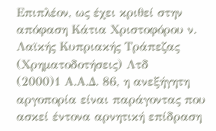Επιπλέον, ως έχει κριθεί στην απόφαση Κάτια Χριστοφόρου ν. Λαϊκής Κυπριακής Τράπεζας (Χρηματοδοτήσεις) Λτδ
(2000)1 Α.Α.Δ. 86, η ανεξήγητη αργοπορία είναι παράγοντας που ασκεί έντονα αρνητική επίδραση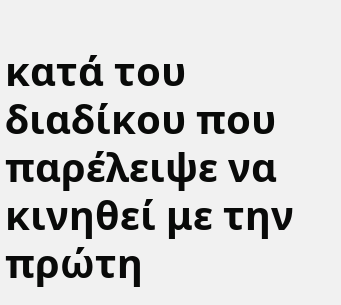κατά του διαδίκου που παρέλειψε να κινηθεί με την πρώτη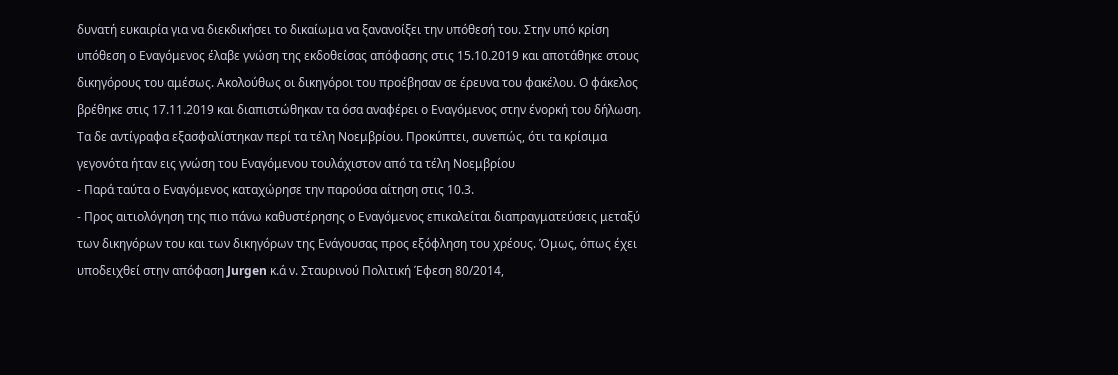δυνατή ευκαιρία για να διεκδικήσει το δικαίωμα να ξανανοίξει την υπόθεσή του. Στην υπό κρίση υπόθεση ο Εναγόμενος έλαβε γνώση της εκδοθείσας απόφασης στις 15.10.2019 και αποτάθηκε στους δικηγόρους του αμέσως. Ακολούθως οι δικηγόροι του προέβησαν σε έρευνα του φακέλου. Ο φάκελος βρέθηκε στις 17.11.2019 και διαπιστώθηκαν τα όσα αναφέρει ο Εναγόμενος στην ένορκή του δήλωση. Τα δε αντίγραφα εξασφαλίστηκαν περί τα τέλη Νοεμβρίου. Προκύπτει, συνεπώς, ότι τα κρίσιμα γεγονότα ήταν εις γνώση του Εναγόμενου τουλάχιστον από τα τέλη Νοεμβρίου
- Παρά ταύτα ο Εναγόμενος καταχώρησε την παρούσα αίτηση στις 10.3.
- Προς αιτιολόγηση της πιο πάνω καθυστέρησης ο Εναγόμενος επικαλείται διαπραγματεύσεις μεταξύ των δικηγόρων του και των δικηγόρων της Ενάγουσας προς εξόφληση του χρέους. Όμως, όπως έχει υποδειχθεί στην απόφαση Jurgen κ.ά ν. Σταυρινού Πολιτική Έφεση 80/2014,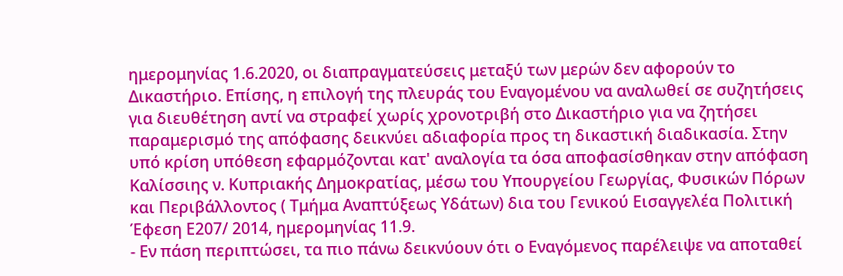ημερομηνίας 1.6.2020, οι διαπραγματεύσεις μεταξύ των μερών δεν αφορούν το Δικαστήριο. Επίσης, η επιλογή της πλευράς του Εναγομένου να αναλωθεί σε συζητήσεις για διευθέτηση αντί να στραφεί χωρίς χρονοτριβή στο Δικαστήριο για να ζητήσει παραμερισμό της απόφασης δεικνύει αδιαφορία προς τη δικαστική διαδικασία. Στην υπό κρίση υπόθεση εφαρμόζονται κατ' αναλογία τα όσα αποφασίσθηκαν στην απόφαση Καλίσσιης ν. Κυπριακής Δημοκρατίας, μέσω του Υπουργείου Γεωργίας, Φυσικών Πόρων και Περιβάλλοντος ( Τμήμα Αναπτύξεως Υδάτων) δια του Γενικού Εισαγγελέα Πολιτική Έφεση Ε207/ 2014, ημερομηνίας 11.9.
- Εν πάση περιπτώσει, τα πιο πάνω δεικνύουν ότι ο Εναγόμενος παρέλειψε να αποταθεί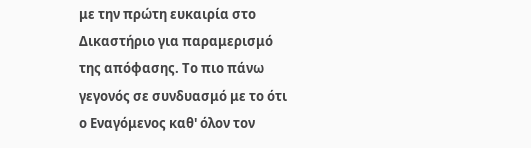με την πρώτη ευκαιρία στο Δικαστήριο για παραμερισμό της απόφασης. Το πιο πάνω γεγονός σε συνδυασμό με το ότι ο Εναγόμενος καθ' όλον τον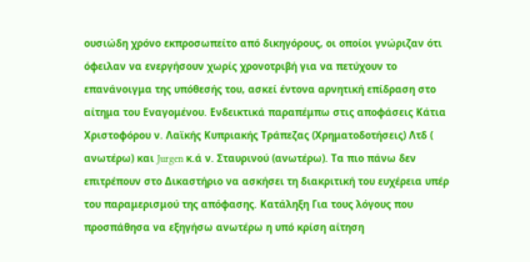ουσιώδη χρόνο εκπροσωπείτο από δικηγόρους, οι οποίοι γνώριζαν ότι όφειλαν να ενεργήσουν χωρίς χρονοτριβή για να πετύχουν το επανάνοιγμα της υπόθεσής του, ασκεί έντονα αρνητική επίδραση στο αίτημα του Εναγομένου. Ενδεικτικά παραπέμπω στις αποφάσεις Κάτια Χριστοφόρου ν. Λαϊκής Κυπριακής Τράπεζας (Χρηματοδοτήσεις) Λτδ ( ανωτέρω) και Jurgen κ.ά ν. Σταυρινού (ανωτέρω). Τα πιο πάνω δεν επιτρέπουν στο Δικαστήριο να ασκήσει τη διακριτική του ευχέρεια υπέρ του παραμερισμού της απόφασης. Κατάληξη Για τους λόγους που προσπάθησα να εξηγήσω ανωτέρω η υπό κρίση αίτηση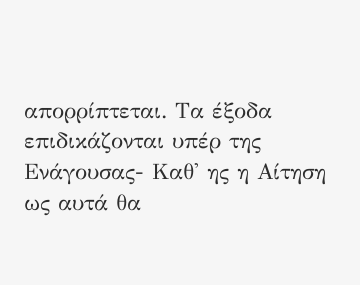απορρίπτεται. Τα έξοδα επιδικάζονται υπέρ της Ενάγουσας- Καθ' ης η Αίτηση ως αυτά θα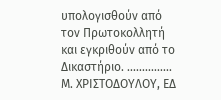υπολογισθούν από τον Πρωτοκολλητή και εγκριθούν από το Δικαστήριο. ............... Μ. ΧΡΙΣΤΟΔΟΥΛΟΥ, ΕΔ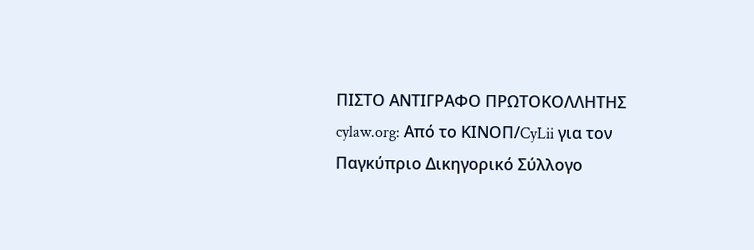ΠΙΣΤΟ ΑΝΤΙΓΡΑΦΟ ΠΡΩΤΟΚΟΛΛΗΤΗΣ cylaw.org: Από το ΚΙΝOΠ/CyLii για τον Παγκύπριο Δικηγορικό Σύλλογο